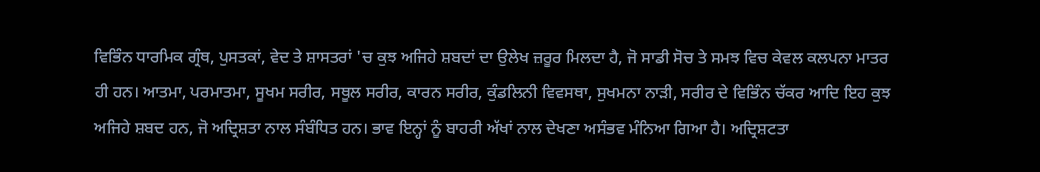ਵਿਭਿੰਨ ਧਾਰਮਿਕ ਗ੍ਰੰਥ, ਪੁਸਤਕਾਂ, ਵੇਦ ਤੇ ਸ਼ਾਸਤਰਾਂ 'ਚ ਕੁਝ ਅਜਿਹੇ ਸ਼ਬਦਾਂ ਦਾ ਉਲੇਖ ਜ਼ਰੂਰ ਮਿਲਦਾ ਹੈ, ਜੋ ਸਾਡੀ ਸੋਚ ਤੇ ਸਮਝ ਵਿਚ ਕੇਵਲ ਕਲਪਨਾ ਮਾਤਰ ਹੀ ਹਨ। ਆਤਮਾ, ਪਰਮਾਤਮਾ, ਸੂਖਮ ਸਰੀਰ, ਸਥੂਲ ਸਰੀਰ, ਕਾਰਨ ਸਰੀਰ, ਕੁੰਡਲਿਨੀ ਵਿਵਸਥਾ, ਸੁਖਮਨਾ ਨਾੜੀ, ਸਰੀਰ ਦੇ ਵਿਭਿੰਨ ਚੱਕਰ ਆਦਿ ਇਹ ਕੁਝ ਅਜਿਹੇ ਸ਼ਬਦ ਹਨ, ਜੋ ਅਦ੍ਰਿਸ਼ਤਾ ਨਾਲ ਸੰਬੰਧਿਤ ਹਨ। ਭਾਵ ਇਨ੍ਹਾਂ ਨੂੰ ਬਾਹਰੀ ਅੱਖਾਂ ਨਾਲ ਦੇਖਣਾ ਅਸੰਭਵ ਮੰਨਿਆ ਗਿਆ ਹੈ। ਅਦ੍ਰਿਸ਼ਟਤਾ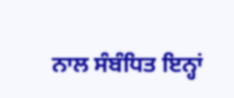ਨਾਲ ਸੰਬੰਧਿਤ ਇਨ੍ਹਾਂ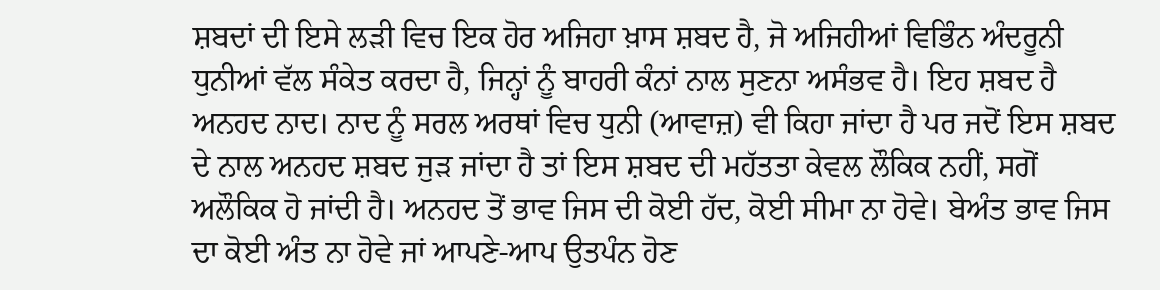ਸ਼ਬਦਾਂ ਦੀ ਇਸੇ ਲੜੀ ਵਿਚ ਇਕ ਹੋਰ ਅਜਿਹਾ ਖ਼ਾਸ ਸ਼ਬਦ ਹੈ, ਜੋ ਅਜਿਹੀਆਂ ਵਿਭਿੰਨ ਅੰਦਰੂਨੀ ਧੁਨੀਆਂ ਵੱਲ ਸੰਕੇਤ ਕਰਦਾ ਹੈ, ਜਿਨ੍ਹਾਂ ਨੂੰ ਬਾਹਰੀ ਕੰਨਾਂ ਨਾਲ ਸੁਣਨਾ ਅਸੰਭਵ ਹੈ। ਇਹ ਸ਼ਬਦ ਹੈ ਅਨਹਦ ਨਾਦ। ਨਾਦ ਨੂੰ ਸਰਲ ਅਰਥਾਂ ਵਿਚ ਧੁਨੀ (ਆਵਾਜ਼) ਵੀ ਕਿਹਾ ਜਾਂਦਾ ਹੈ ਪਰ ਜਦੋਂ ਇਸ ਸ਼ਬਦ ਦੇ ਨਾਲ ਅਨਹਦ ਸ਼ਬਦ ਜੁੜ ਜਾਂਦਾ ਹੈ ਤਾਂ ਇਸ ਸ਼ਬਦ ਦੀ ਮਹੱਤਤਾ ਕੇਵਲ ਲੌਕਿਕ ਨਹੀਂ, ਸਗੋਂ ਅਲੌਕਿਕ ਹੋ ਜਾਂਦੀ ਹੈ। ਅਨਹਦ ਤੋਂ ਭਾਵ ਜਿਸ ਦੀ ਕੋਈ ਹੱਦ, ਕੋਈ ਸੀਮਾ ਨਾ ਹੋਵੇ। ਬੇਅੰਤ ਭਾਵ ਜਿਸ ਦਾ ਕੋਈ ਅੰਤ ਨਾ ਹੋਵੇ ਜਾਂ ਆਪਣੇ-ਆਪ ਉਤਪੰਨ ਹੋਣ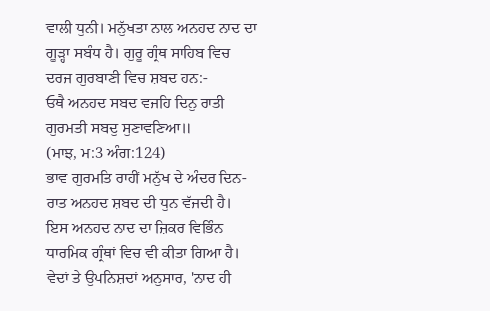ਵਾਲੀ ਧੁਨੀ। ਮਨੁੱਖਤਾ ਨਾਲ ਅਨਹਦ ਨਾਦ ਦਾ ਗੂੜ੍ਹਾ ਸਬੰਧ ਹੈ। ਗੁਰੂ ਗ੍ਰੰਥ ਸਾਹਿਬ ਵਿਚ ਦਰਜ ਗੁਰਬਾਣੀ ਵਿਚ ਸ਼ਬਦ ਹਨ:-
ਓਥੈ ਅਨਹਦ ਸਬਦ ਵਜਹਿ ਦਿਨੁ ਰਾਤੀ
ਗੁਰਮਤੀ ਸਬਦੁ ਸੁਣਾਵਣਿਆ॥
(ਮਾਝ, ਮ:3 ਅੰਗ:124)
ਭਾਵ ਗੁਰਮਤਿ ਰਾਹੀਂ ਮਨੁੱਖ ਦੇ ਅੰਦਰ ਦਿਨ-ਰਾਤ ਅਨਹਦ ਸ਼ਬਦ ਦੀ ਧੁਨ ਵੱਜਦੀ ਹੈ।
ਇਸ ਅਨਹਦ ਨਾਦ ਦਾ ਜ਼ਿਕਰ ਵਿਭਿੰਨ ਧਾਰਮਿਕ ਗ੍ਰੰਥਾਂ ਵਿਚ ਵੀ ਕੀਤਾ ਗਿਆ ਹੈ। ਵੇਦਾਂ ਤੇ ਉਪਨਿਸ਼ਦਾਂ ਅਨੁਸਾਰ, 'ਨਾਦ ਹੀ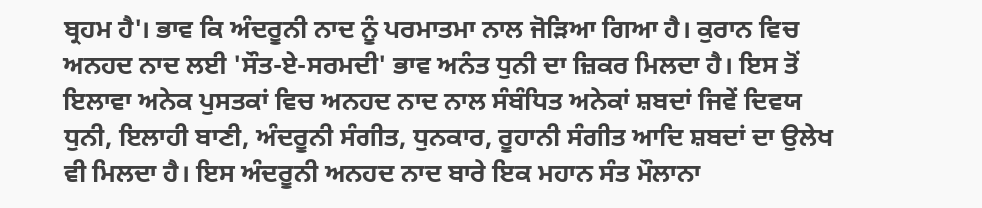ਬ੍ਰਹਮ ਹੈ'। ਭਾਵ ਕਿ ਅੰਦਰੂਨੀ ਨਾਦ ਨੂੰ ਪਰਮਾਤਮਾ ਨਾਲ ਜੋੜਿਆ ਗਿਆ ਹੈ। ਕੁਰਾਨ ਵਿਚ ਅਨਹਦ ਨਾਦ ਲਈ 'ਸੌਤ-ਏ-ਸਰਮਦੀ' ਭਾਵ ਅਨੰਤ ਧੁਨੀ ਦਾ ਜ਼ਿਕਰ ਮਿਲਦਾ ਹੈ। ਇਸ ਤੋਂ ਇਲਾਵਾ ਅਨੇਕ ਪੁਸਤਕਾਂ ਵਿਚ ਅਨਹਦ ਨਾਦ ਨਾਲ ਸੰਬੰਧਿਤ ਅਨੇਕਾਂ ਸ਼ਬਦਾਂ ਜਿਵੇਂ ਦਿਵਯ ਧੁਨੀ, ਇਲਾਹੀ ਬਾਣੀ, ਅੰਦਰੂਨੀ ਸੰਗੀਤ, ਧੁਨਕਾਰ, ਰੂਹਾਨੀ ਸੰਗੀਤ ਆਦਿ ਸ਼ਬਦਾਂ ਦਾ ਉਲੇਖ ਵੀ ਮਿਲਦਾ ਹੈ। ਇਸ ਅੰਦਰੂਨੀ ਅਨਹਦ ਨਾਦ ਬਾਰੇ ਇਕ ਮਹਾਨ ਸੰਤ ਮੌਲਾਨਾ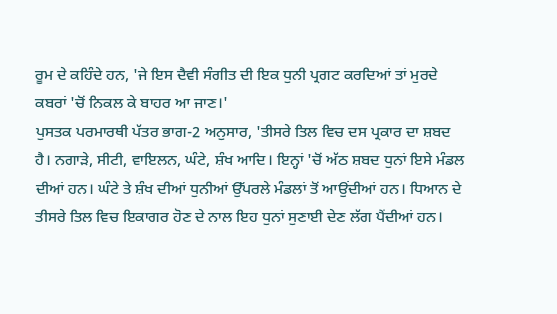ਰੂਮ ਦੇ ਕਹਿੰਦੇ ਹਨ, 'ਜੇ ਇਸ ਦੈਵੀ ਸੰਗੀਤ ਦੀ ਇਕ ਧੁਨੀ ਪ੍ਰਗਟ ਕਰਦਿਆਂ ਤਾਂ ਮੁਰਦੇ ਕਬਰਾਂ 'ਚੋਂ ਨਿਕਲ ਕੇ ਬਾਹਰ ਆ ਜਾਣ।'
ਪੁਸਤਕ ਪਰਮਾਰਥੀ ਪੱਤਰ ਭਾਗ-2 ਅਨੁਸਾਰ, 'ਤੀਸਰੇ ਤਿਲ ਵਿਚ ਦਸ ਪ੍ਰਕਾਰ ਦਾ ਸ਼ਬਦ ਹੈ। ਨਗਾੜੇ, ਸੀਟੀ, ਵਾਇਲਨ, ਘੰਟੇ, ਸ਼ੰਖ ਆਦਿ। ਇਨ੍ਹਾਂ 'ਚੋਂ ਅੱਠ ਸ਼ਬਦ ਧੁਨਾਂ ਇਸੇ ਮੰਡਲ ਦੀਆਂ ਹਨ। ਘੰਟੇ ਤੇ ਸ਼ੰਖ ਦੀਆਂ ਧੁਨੀਆਂ ਉੱਪਰਲੇ ਮੰਡਲਾਂ ਤੋਂ ਆਉਂਦੀਆਂ ਹਨ। ਧਿਆਨ ਦੇ ਤੀਸਰੇ ਤਿਲ ਵਿਚ ਇਕਾਗਰ ਹੋਣ ਦੇ ਨਾਲ ਇਹ ਧੁਨਾਂ ਸੁਣਾਈ ਦੇਣ ਲੱਗ ਪੈਂਦੀਆਂ ਹਨ।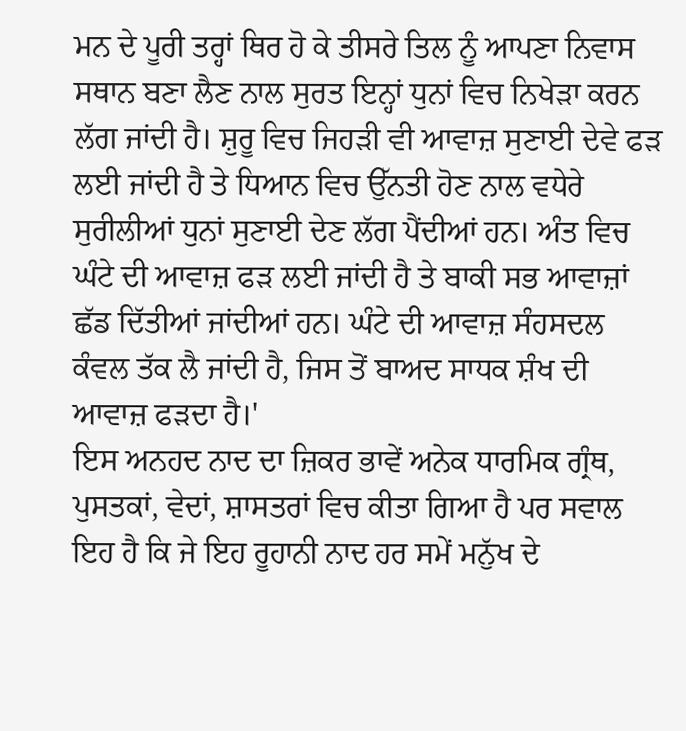ਮਨ ਦੇ ਪੂਰੀ ਤਰ੍ਹਾਂ ਥਿਰ ਹੋ ਕੇ ਤੀਸਰੇ ਤਿਲ ਨੂੰ ਆਪਣਾ ਨਿਵਾਸ ਸਥਾਨ ਬਣਾ ਲੈਣ ਨਾਲ ਸੁਰਤ ਇਨ੍ਹਾਂ ਧੁਨਾਂ ਵਿਚ ਨਿਖੇੜਾ ਕਰਨ ਲੱਗ ਜਾਂਦੀ ਹੈ। ਸ਼ੁਰੂ ਵਿਚ ਜਿਹੜੀ ਵੀ ਆਵਾਜ਼ ਸੁਣਾਈ ਦੇਵੇ ਫੜ ਲਈ ਜਾਂਦੀ ਹੈ ਤੇ ਧਿਆਨ ਵਿਚ ਉੱਨਤੀ ਹੋਣ ਨਾਲ ਵਧੇਰੇ ਸੁਰੀਲੀਆਂ ਧੁਨਾਂ ਸੁਣਾਈ ਦੇਣ ਲੱਗ ਪੈਂਦੀਆਂ ਹਨ। ਅੰਤ ਵਿਚ ਘੰਟੇ ਦੀ ਆਵਾਜ਼ ਫੜ ਲਈ ਜਾਂਦੀ ਹੈ ਤੇ ਬਾਕੀ ਸਭ ਆਵਾਜ਼ਾਂ ਛੱਡ ਦਿੱਤੀਆਂ ਜਾਂਦੀਆਂ ਹਨ। ਘੰਟੇ ਦੀ ਆਵਾਜ਼ ਸੰਹਸਦਲ ਕੰਵਲ ਤੱਕ ਲੈ ਜਾਂਦੀ ਹੈ, ਜਿਸ ਤੋਂ ਬਾਅਦ ਸਾਧਕ ਸ਼ੰਖ ਦੀ ਆਵਾਜ਼ ਫੜਦਾ ਹੈ।'
ਇਸ ਅਨਹਦ ਨਾਦ ਦਾ ਜ਼ਿਕਰ ਭਾਵੇਂ ਅਨੇਕ ਧਾਰਮਿਕ ਗ੍ਰੰਥ, ਪੁਸਤਕਾਂ, ਵੇਦਾਂ, ਸ਼ਾਸਤਰਾਂ ਵਿਚ ਕੀਤਾ ਗਿਆ ਹੈ ਪਰ ਸਵਾਲ ਇਹ ਹੈ ਕਿ ਜੇ ਇਹ ਰੂਹਾਨੀ ਨਾਦ ਹਰ ਸਮੇਂ ਮਨੁੱਖ ਦੇ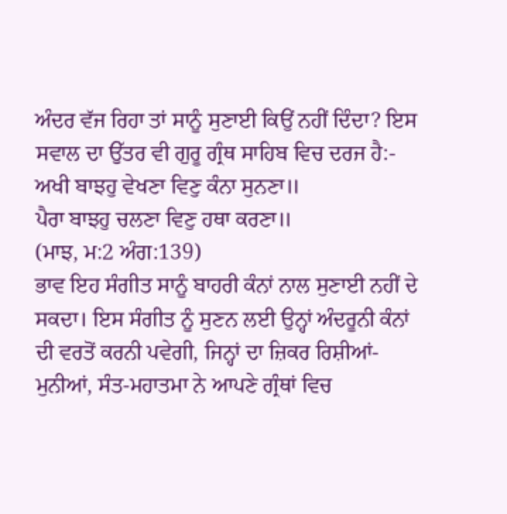ਅੰਦਰ ਵੱਜ ਰਿਹਾ ਤਾਂ ਸਾਨੂੰ ਸੁਣਾਈ ਕਿਉਂ ਨਹੀਂ ਦਿੰਦਾ? ਇਸ ਸਵਾਲ ਦਾ ਉੱਤਰ ਵੀ ਗੁਰੂ ਗ੍ਰੰਥ ਸਾਹਿਬ ਵਿਚ ਦਰਜ ਹੈ:-
ਅਖੀ ਬਾਝਹੁ ਵੇਖਣਾ ਵਿਣੁ ਕੰਨਾ ਸੁਨਣਾ॥
ਪੈਰਾ ਬਾਝਹੁ ਚਲਣਾ ਵਿਣੁ ਹਥਾ ਕਰਣਾ॥
(ਮਾਝ, ਮ:2 ਅੰਗ:139)
ਭਾਵ ਇਹ ਸੰਗੀਤ ਸਾਨੂੰ ਬਾਹਰੀ ਕੰਨਾਂ ਨਾਲ ਸੁਣਾਈ ਨਹੀਂ ਦੇ ਸਕਦਾ। ਇਸ ਸੰਗੀਤ ਨੂੰ ਸੁਣਨ ਲਈ ਉਨ੍ਹਾਂ ਅੰਦਰੂਨੀ ਕੰਨਾਂ ਦੀ ਵਰਤੋਂ ਕਰਨੀ ਪਵੇਗੀ, ਜਿਨ੍ਹਾਂ ਦਾ ਜ਼ਿਕਰ ਰਿਸ਼ੀਆਂ-ਮੁਨੀਆਂ, ਸੰਤ-ਮਹਾਤਮਾ ਨੇ ਆਪਣੇ ਗ੍ਰੰਥਾਂ ਵਿਚ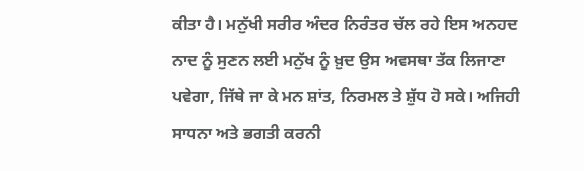ਕੀਤਾ ਹੈ। ਮਨੁੱਖੀ ਸਰੀਰ ਅੰਦਰ ਨਿਰੰਤਰ ਚੱਲ ਰਹੇ ਇਸ ਅਨਹਦ ਨਾਦ ਨੂੰ ਸੁਣਨ ਲਈ ਮਨੁੱਖ ਨੂੰ ਖ਼ੁਦ ਉਸ ਅਵਸਥਾ ਤੱਕ ਲਿਜਾਣਾ ਪਵੇਗਾ, ਜਿੱਥੇ ਜਾ ਕੇ ਮਨ ਸ਼ਾਂਤ, ਨਿਰਮਲ ਤੇ ਸ਼ੁੱਧ ਹੋ ਸਕੇ। ਅਜਿਹੀ ਸਾਧਨਾ ਅਤੇ ਭਗਤੀ ਕਰਨੀ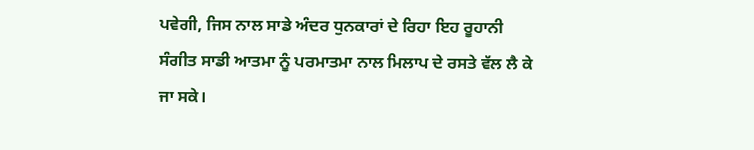ਪਵੇਗੀ, ਜਿਸ ਨਾਲ ਸਾਡੇ ਅੰਦਰ ਧੁਨਕਾਰਾਂ ਦੇ ਰਿਹਾ ਇਹ ਰੂਹਾਨੀ ਸੰਗੀਤ ਸਾਡੀ ਆਤਮਾ ਨੂੰ ਪਰਮਾਤਮਾ ਨਾਲ ਮਿਲਾਪ ਦੇ ਰਸਤੇ ਵੱਲ ਲੈ ਕੇ ਜਾ ਸਕੇ।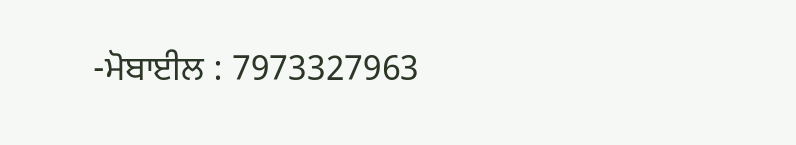-ਮੋਬਾਈਲ : 7973327963